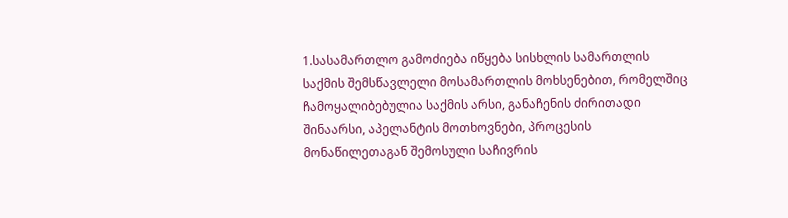1.სასამართლო გამოძიება იწყება სისხლის სამართლის საქმის შემსწავლელი მოსამართლის მოხსენებით, რომელშიც ჩამოყალიბებულია საქმის არსი, განაჩენის ძირითადი შინაარსი, აპელანტის მოთხოვნები, პროცესის მონაწილეთაგან შემოსული საჩივრის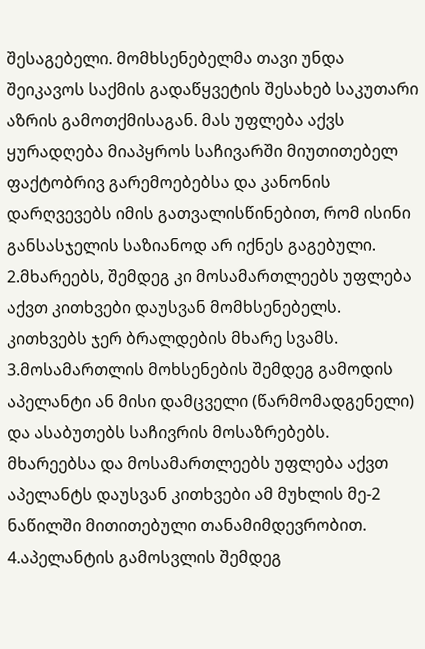შესაგებელი. მომხსენებელმა თავი უნდა შეიკავოს საქმის გადაწყვეტის შესახებ საკუთარი აზრის გამოთქმისაგან. მას უფლება აქვს ყურადღება მიაპყროს საჩივარში მიუთითებელ ფაქტობრივ გარემოებებსა და კანონის დარღვევებს იმის გათვალისწინებით, რომ ისინი განსასჯელის საზიანოდ არ იქნეს გაგებული.
2.მხარეებს, შემდეგ კი მოსამართლეებს უფლება აქვთ კითხვები დაუსვან მომხსენებელს. კითხვებს ჯერ ბრალდების მხარე სვამს.
3.მოსამართლის მოხსენების შემდეგ გამოდის აპელანტი ან მისი დამცველი (წარმომადგენელი) და ასაბუთებს საჩივრის მოსაზრებებს. მხარეებსა და მოსამართლეებს უფლება აქვთ აპელანტს დაუსვან კითხვები ამ მუხლის მე-2 ნაწილში მითითებული თანამიმდევრობით.
4.აპელანტის გამოსვლის შემდეგ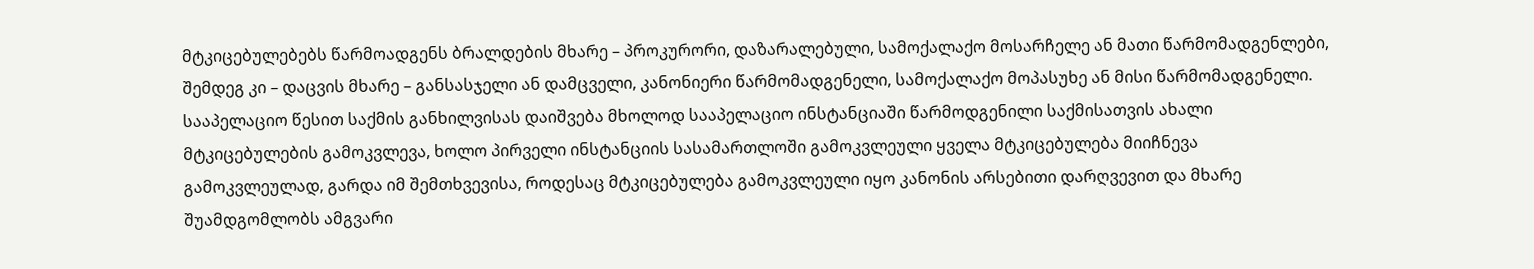მტკიცებულებებს წარმოადგენს ბრალდების მხარე – პროკურორი, დაზარალებული, სამოქალაქო მოსარჩელე ან მათი წარმომადგენლები, შემდეგ კი – დაცვის მხარე – განსასჯელი ან დამცველი, კანონიერი წარმომადგენელი, სამოქალაქო მოპასუხე ან მისი წარმომადგენელი. სააპელაციო წესით საქმის განხილვისას დაიშვება მხოლოდ სააპელაციო ინსტანციაში წარმოდგენილი საქმისათვის ახალი მტკიცებულების გამოკვლევა, ხოლო პირველი ინსტანციის სასამართლოში გამოკვლეული ყველა მტკიცებულება მიიჩნევა გამოკვლეულად, გარდა იმ შემთხვევისა, როდესაც მტკიცებულება გამოკვლეული იყო კანონის არსებითი დარღვევით და მხარე შუამდგომლობს ამგვარი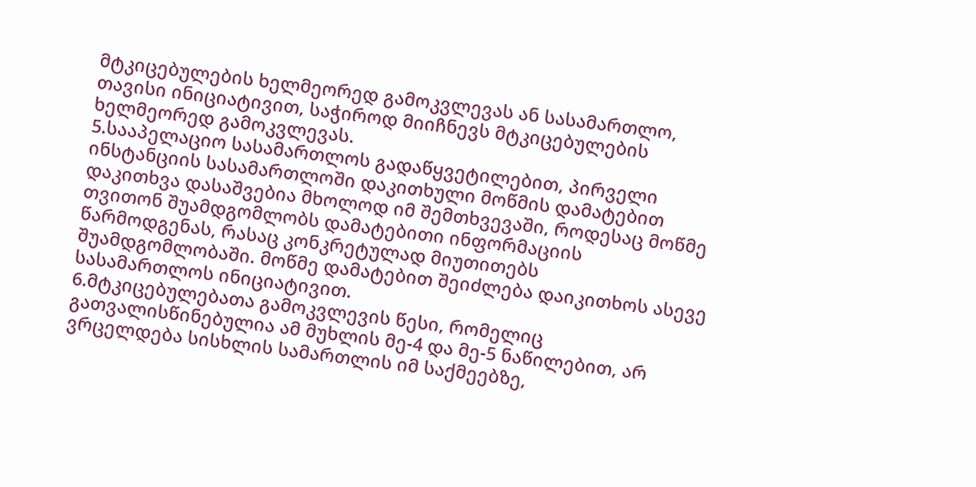მტკიცებულების ხელმეორედ გამოკვლევას ან სასამართლო, თავისი ინიციატივით, საჭიროდ მიიჩნევს მტკიცებულების ხელმეორედ გამოკვლევას.
5.სააპელაციო სასამართლოს გადაწყვეტილებით, პირველი ინსტანციის სასამართლოში დაკითხული მოწმის დამატებით დაკითხვა დასაშვებია მხოლოდ იმ შემთხვევაში, როდესაც მოწმე თვითონ შუამდგომლობს დამატებითი ინფორმაციის წარმოდგენას, რასაც კონკრეტულად მიუთითებს შუამდგომლობაში. მოწმე დამატებით შეიძლება დაიკითხოს ასევე სასამართლოს ინიციატივით.
6.მტკიცებულებათა გამოკვლევის წესი, რომელიც გათვალისწინებულია ამ მუხლის მე-4 და მე-5 ნაწილებით, არ ვრცელდება სისხლის სამართლის იმ საქმეებზე,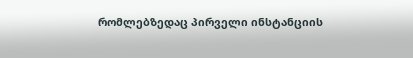რომლებზედაც პირველი ინსტანციის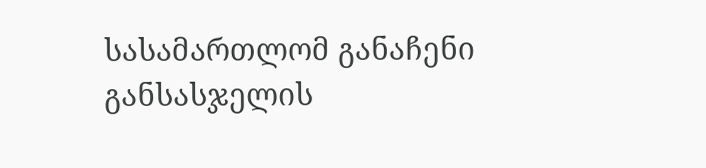სასამართლომ განაჩენი განსასჯელის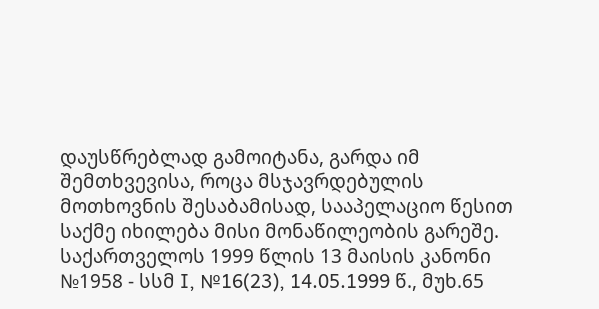დაუსწრებლად გამოიტანა, გარდა იმ შემთხვევისა, როცა მსჯავრდებულის მოთხოვნის შესაბამისად, სააპელაციო წესით საქმე იხილება მისი მონაწილეობის გარეშე. საქართველოს 1999 წლის 13 მაისის კანონი №1958 - სსმ I, №16(23), 14.05.1999 წ., მუხ.65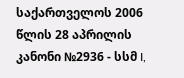საქართველოს 2006 წლის 28 აპრილის კანონი №2936 - სსმ I,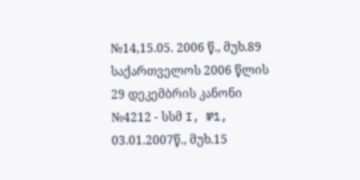№14,15.05. 2006 წ., მუხ.89 საქართველოს 2006 წლის 29 დეკემბრის კანონი №4212 - სსმ I, №1, 03.01.2007წ., მუხ.15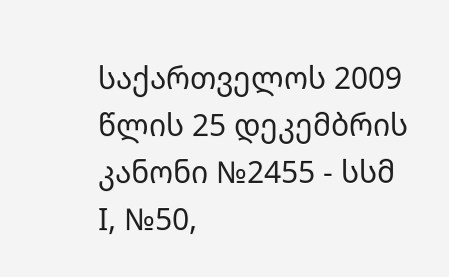საქართველოს 2009 წლის 25 დეკემბრის კანონი №2455 - სსმ I, №50,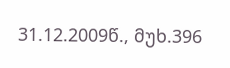31.12.2009წ., მუხ.396